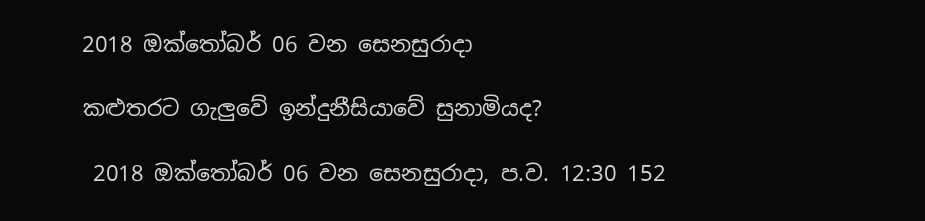2018 ඔක්තෝබර් 06 වන සෙනසුරාදා

කළුතරට ගැලුවේ ඉන්දුනීසියාවේ සුනාමියද?

 2018 ඔක්තෝබර් 06 වන සෙනසුරාදා, ප.ව. 12:30 152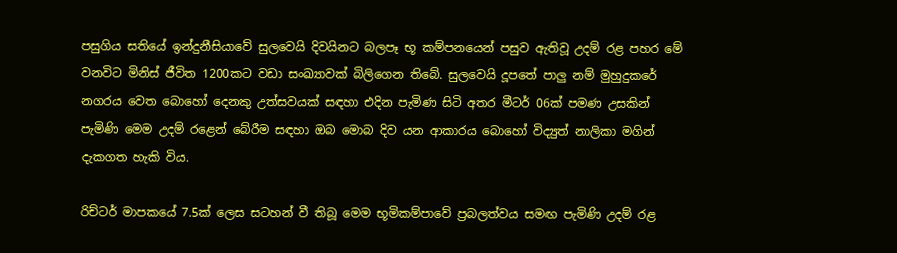පසුගිය සතියේ ඉන්දුනීසියාවේ සුලවෙයි දිවයිනට බලපෑ භූ කම්පනයෙන් පසුව ඇතිවූ උදම් රළ පහර මේ වනවිට මිනිස් ජීවිත 1200කට වඩා සංඛ්‍යාවක් බිලිගෙන තිබේ. සුලවෙයි දූපතේ පාලු නම් මුහුදුකරේ නගරය වෙත බොහෝ දෙනකු උත්සවයක් සඳහා එදින පැමිණ සිටි අතර මීටර් 06ක් පමණ උසකින් පැමිණි මෙම උදම් රළෙන් බේරීම සඳහා ඔබ මොබ දිව යන ආකාරය බොහෝ විද්‍යුත් නාලිකා මගින් දැකගත හැකි විය.

රිච්ටර් මාපකයේ 7.5ක් ලෙස සටහන් වී තිබූ මෙම භූමිකම්පාවේ ප්‍රබලත්වය සමඟ පැමිණි උදම් රළ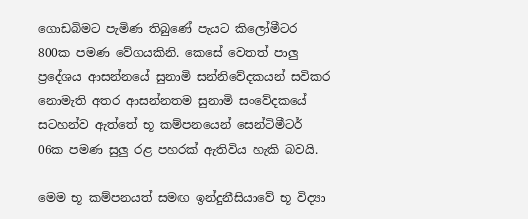ගොඩබිමට පැමිණ තිබුණේ පැයට කිලෝමීටර 800ක පමණ වේගයකිනි. කෙසේ වෙතත් පාලු ප්‍රදේශය ආසන්නයේ සුනාමි සන්නිවේදකයන් සවිකර නොමැති අතර ආසන්නතම සුනාමි සංවේදකයේ සටහන්ව ඇත්තේ භූ කම්පනයෙන් සෙන්ටිමීටර් 06ක පමණ සුලු රළ පහරක් ඇතිවිය හැකි බවයි.

මෙම භූ කම්පනයත් සමඟ ඉන්දුනීසියාවේ භූ විද්‍යා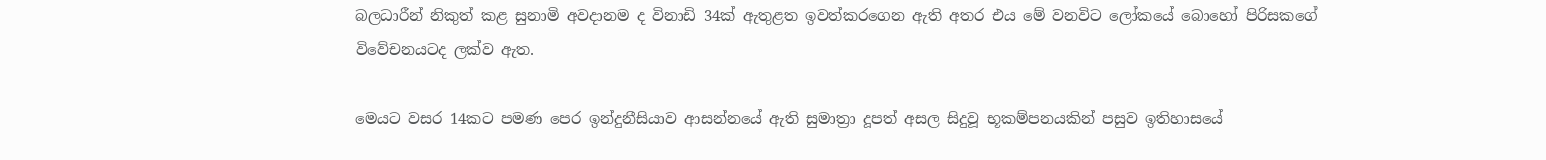බලධාරීන් නිකුත් කළ සුනාමි අවදානම ද විනාඩි 34ක් ඇතුළත ඉවත්කරගෙන ඇති අතර එය මේ වනවිට ලෝකයේ බොහෝ පිරිසකගේ විවේචනයටද ලක්ව ඇත.

මෙයට වසර 14කට පමණ පෙර ඉන්දුනීසියාව ආසන්නයේ ඇති සුමාත්‍රා දූපත් අසල සිදුවූ භූකම්පනයකින් පසුව ඉතිහාසයේ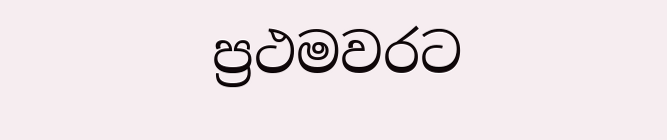ප්‍රථමවරට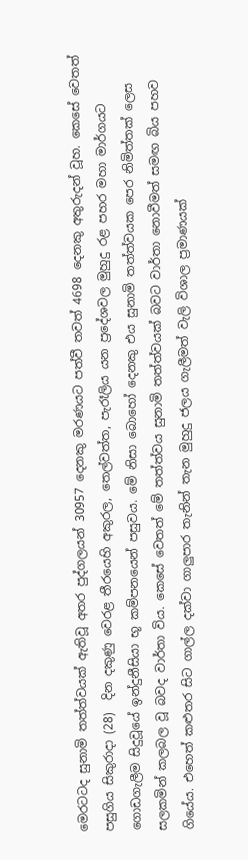මෙරටටද සුනාමි තත්ත්වයක් ඇතිවූ අතර පුද්ගලයන් 30957 දෙනකු මරණයට පත්වී තවත් 4698 දෙනකු අතුරුදන් වූහ. කෙසේ වෙතත් පසුගිය සිකුරාදා (28)  දින දකුණු වෙරළ තීරයෙහි අකුරල, තෙල්වත්ත, පැරෑලිය යන ප්‍රදේශවල මුහුදු රළ පහර මහා මාර්ගයට ගොඩගැලීම සිදුවූයේ ඉන්දුනීසියා භූ කම්පනයෙන් පසුවය. මේ නිසා බොහෝ දෙනකු එය සුනාමි තත්ත්වයක පෙර නිමිත්තක් ලෙස සලකමින් කලබල වූ බවද වාර්තා විය. කෙසේ වෙතත් මේ තත්ත්වය සුනාමි තත්ත්වයක් බවට වාර්තා නොවීමත් සමඟ බිය පහව ගියේය. එහෙත් කළුතර සිට ගාල්ල දක්වා ගාලුපාර තැනින් තැන මුහුදු ජලය ගැලීමත් වැලි විශාල ප්‍රමාණයක්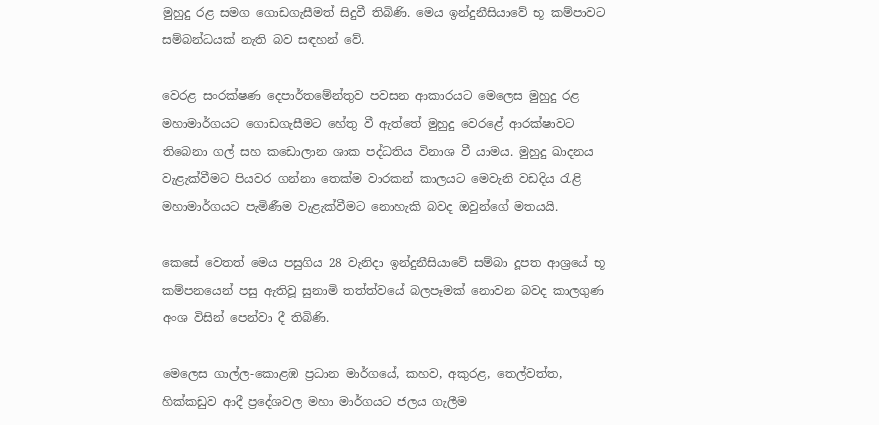මුහුදු රළ සමග ගොඩගැසීමත් සිදුවී තිබිණි. මෙය ඉන්දුනීසියාවේ භූ කම්පාවට සම්බන්ධයක් නැති බව සඳහන් වේ.

වෙරළ සංරක්ෂණ දෙපාර්තමේන්තුව පවසන ආකාරයට මෙලෙස මුහුදු රළ මහාමාර්ගයට ගොඩගැසීමට හේතු වී ඇත්තේ මුහුදු වෙරළේ ආරක්ෂාවට තිබෙනා ගල් සහ කඩොලාන ශාක පද්ධතිය විනාශ වී යාමය. මුහුදු ඛාදනය වැළැක්වීමට පියවර ගන්නා තෙක්ම වාරකන් කාලයට මෙවැනි වඩදිය රැළි මහාමාර්ගයට පැමිණීම වැළැක්වීමට නොහැකි බවද ඔවුන්ගේ මතයයි.

කෙසේ වෙතත් මෙය පසුගිය 28 වැනිදා ඉන්දුනීසියාවේ සම්බා දූපත ආශ්‍රයේ භූ කම්පනයෙන් පසු ඇතිවූ සුනාමි තත්ත්වයේ බලපෑමක් නොවන බවද කාලගුණ අංශ විසින් පෙන්වා දී තිබිණි.

මෙලෙස ගාල්ල-කොළඹ ප්‍රධාන මාර්ගයේ, කහව, අකුරළ, තෙල්වත්ත, හික්කඩුව ආදී ප්‍රදේශවල මහා මාර්ගයට ජලය ගැලීම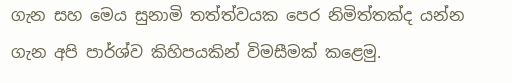ගැන සහ මෙය සුනාමි තත්ත්වයක පෙර නිමිත්තක්ද යන්න ගැන අපි පාර්ශ්ව කිහිපයකින් විමසීමක් කළෙමු.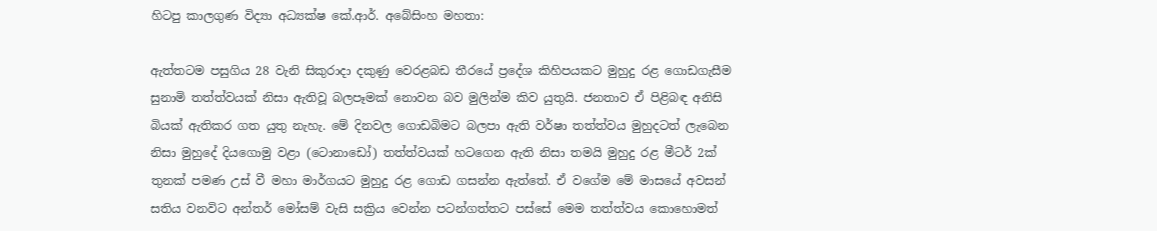හිටපු කාලගුණ විද්‍යා අධ්‍යක්ෂ කේ.ආර්. අබේසිංහ මහතා:

ඇත්තටම පසුගිය 28 වැනි සිකුරාදා දකුණු වෙරළබඩ තීරයේ ප්‍රදේශ කිහිපයකට මුහුදු රළ ගොඩගැසීම සුනාමි තත්ත්වයක් නිසා ඇතිවූ බලපෑමක් නොවන බව මුලින්ම කිව යුතුයි. ජනතාව ඒ පිළිබඳ අනිසි බියක් ඇතිකර ගත යුතු නැහැ. මේ දිනවල ගොඩබිමට බලපා ඇති වර්ෂා තත්ත්වය මුහුදටත් ලැබෙන නිසා මුහුදේ දියගොමු වළා (ටොනාඩෝ) තත්ත්වයක් හටගෙන ඇති නිසා තමයි මුහුදු රළ මීටර් 2ක් තුනක් පමණ උස් වී මහා මාර්ගයට මුහුදු රළ ගොඩ ගසන්න ඇත්තේ. ඒ වගේම මේ මාසයේ අවසන් සතිය වනවිට අන්තර් මෝසම් වැසි සක්‍රිය වෙන්න පටන්ගත්තට පස්සේ මෙම තත්ත්වය කොහොමත්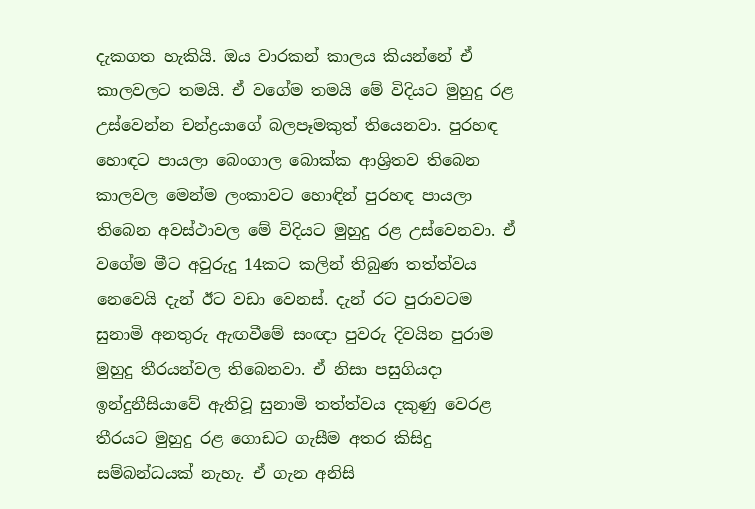දැකගත හැකියි. ඔය වාරකන් කාලය කියන්නේ ඒ කාලවලට තමයි. ඒ වගේම තමයි මේ විදියට මුහුදු රළ උස්වෙන්න චන්ද්‍රයාගේ බලපෑමකුත් තියෙනවා. පුරහඳ හොඳට පායලා බෙංගාල බොක්ක ආශ්‍රිතව තිබෙන කාලවල මෙන්ම ලංකාවට හොඳින් පුරහඳ පායලා තිබෙන අවස්ථාවල මේ විදියට මුහුදු රළ උස්වෙනවා. ඒ වගේම මීට අවුරුදු 14කට කලින් තිබුණ තත්ත්වය නෙවෙයි දැන් ඊට වඩා වෙනස්. දැන් රට පුරාවටම සුනාමි අනතුරු ඇඟවීමේ සංඥා පුවරු දිවයින පුරාම මුහුදු තීරයන්වල තිබෙනවා. ඒ නිසා පසුගියදා ඉන්දුනීසියාවේ ඇතිවූ සුනාමි තත්ත්වය දකුණු වෙරළ තීරයට මුහුදු රළ ගොඩට ගැසීම අතර කිසිදු සම්බන්ධයක් නැහැ. ඒ ගැන අනිසි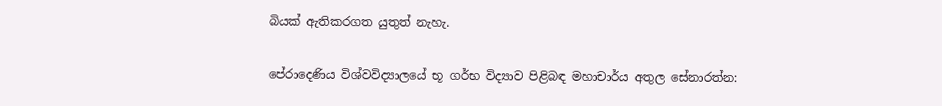බියක් ඇතිකරගත යුතුත් නැහැ.

පේරාදෙණිය විශ්වවිද්‍යාලයේ භූ ගර්භ විද්‍යාව පිළිබඳ මහාචාර්ය අතුල සේනාරත්න: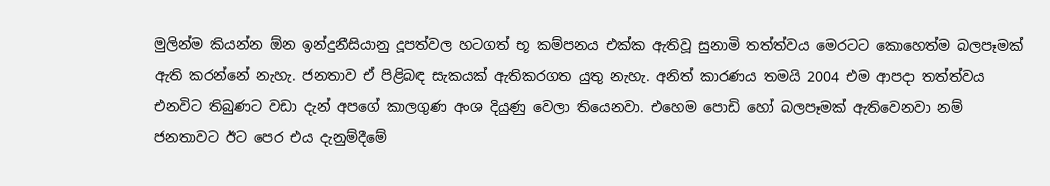මුලින්ම කියන්න ඕන ඉන්දුනීසියානු දූපත්වල හටගත් භූ කම්පනය එක්ක ඇතිවූ සුනාමි තත්ත්වය මෙරටට කොහෙත්ම බලපෑමක් ඇති කරන්නේ නැහැ. ජනතාව ඒ පිළිබඳ සැකයක් ඇතිකරගත යුතු නැහැ. අනිත් කාරණය තමයි 2004 එම ආපදා තත්ත්වය එනවිට තිබුණට වඩා දැන් අපගේ කාලගුණ අංශ දියුණු වෙලා තියෙනවා. එහෙම පොඩි හෝ බලපෑමක් ඇතිවෙනවා නම් ජනතාවට ඊට පෙර එය දැනුම්දීමේ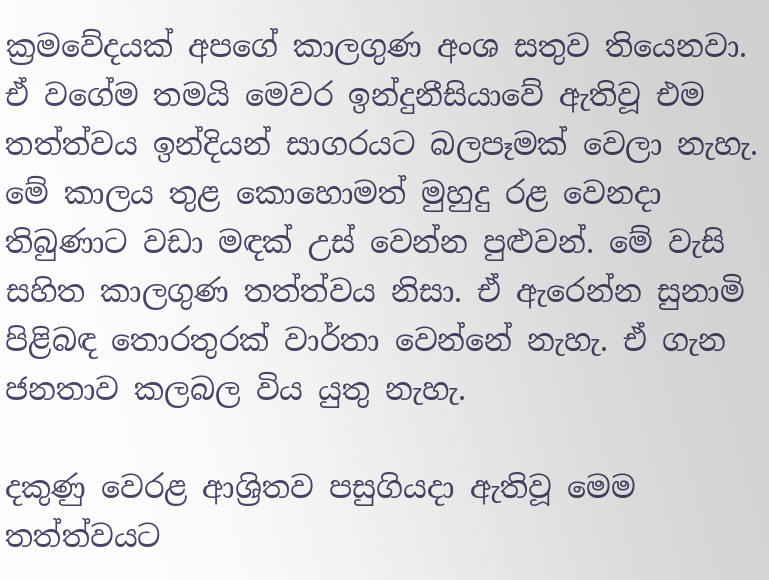ක්‍රමවේදයක් අපගේ කාලගුණ අංශ සතුව තියෙනවා. ඒ වගේම තමයි මෙවර ඉන්දුනීසියාවේ ඇතිවූ එම තත්ත්වය ඉන්දියන් සාගරයට බලපෑමක් වෙලා නැහැ. මේ කාලය තුළ කොහොමත් මුහුදු රළ වෙනදා තිබුණාට වඩා මඳක් උස් වෙන්න පුළුවන්. මේ වැසි සහිත කාලගුණ තත්ත්වය නිසා. ඒ ඇරෙන්න සුනාමි පිළිබඳ තොරතුරක් වාර්තා වෙන්නේ නැහැ. ඒ ගැන ජනතාව කලබල විය යුතු නැහැ.

දකුණු වෙරළ ආශ්‍රිතව පසුගියදා ඇතිවූ මෙම තත්ත්වයට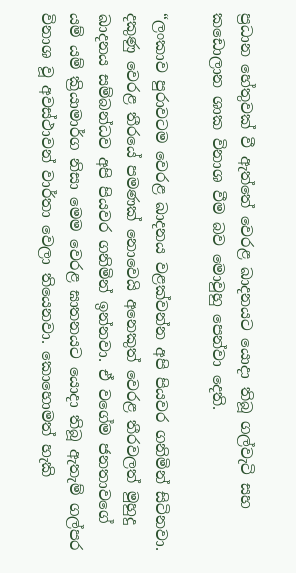ප්‍රධාන හේතුවක් වී ඇත්තේ වෙරළ ඛාදනයට යොදා තිබූ ගල්වැටි සහ කඩොලාන ශාක විනාශ වීම බව මොවුහු පෙන්වා දෙති.

“ලංකාව පුරාවටම වෙරළ ඛාදනය වළක්වන්න අපි පියවර ගනිමින් සිටිනවා. දකුණු වෙරළ තීරයේ පමණක් නොවෙයි අනෙකුත් වෙරළ තීරවලත් මුහුදු ඛාදනය සම්බන්ධව අපි පියවර ගනිමින් ඉන්නවා. ඒ වගේම ජනතාවගේ යම් යම් ක්‍රියාමාර්ග නිසා මෙම වෙරළ ඝාතනයට යොදා තිබූ ඇතැම් ගල්පර විනාශ වූ අවස්ථාවන් වාර්තා වෙලා තියෙනවා. කොහොමත් හැකි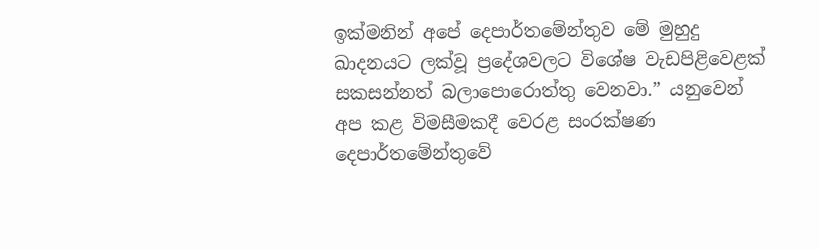ඉක්මනින් අපේ දෙපාර්තමේන්තුව මේ මුහුදු ඛාදනයට ලක්වූ ප්‍රදේශවලට විශේෂ වැඩපිළිවෙළක් සකසන්නත් බලාපොරොත්තු වෙනවා.” යනුවෙන් අප කළ විමසීමකදී වෙරළ සංරක්ෂණ දෙපාර්තමේන්තුවේ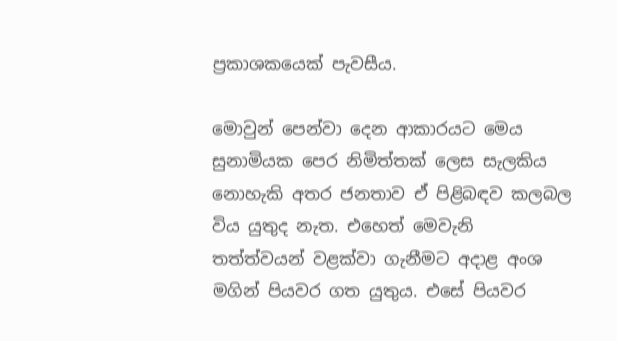ප්‍රකාශකයෙක් පැවසීය.

මොවුන් පෙන්වා දෙන ආකාරයට මෙය සුනාමියක පෙර නිමිත්තක් ලෙස සැලකිය නොහැකි අතර ජනතාව ඒ පිළිබඳව කලබල විය යුතුද නැත. එහෙත් මෙවැනි තත්ත්වයන් වළක්වා ගැනීමට අදාළ අංශ මගින් පියවර ගත යුතුය. එසේ පියවර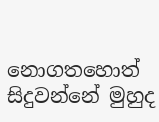නොගතහොත් සිදුවන්නේ මුහුද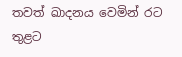තවත් ඛාදනය වෙමින් රට තුළට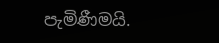පැමිණීමයි.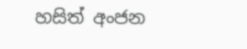හසිත් අංජන